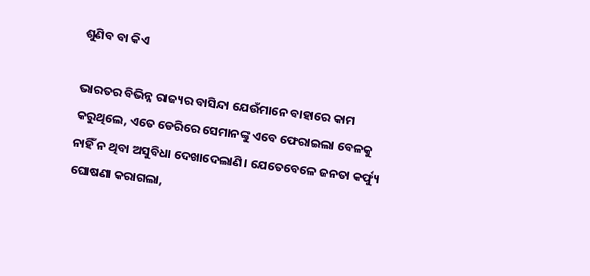ଶୁଣିବ ବା କିଏ

ଭାରତର ବିଭିନ୍ନ ରାଜ୍ୟର ବାସିନ୍ଦା ଯେଉଁମାନେ ବାହାରେ କାମ କରୁଥିଲେ, ଏତେ ଡେରିରେ ସେମାନଙ୍କୁ ଏବେ ଫେରାଇଲା ବେଳକୁ ନାହିଁ ନ ଥିବା ଅସୁବିଧା ଦେଖାଦେଲାଣି। ଯେତେବେଳେ ଜନତା କର୍ଫ୍ୟୁ ଘୋଷଣା କରାଗଲା,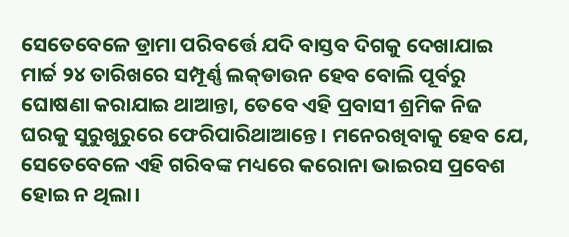ସେତେବେଳେ ଡ୍ରାମା ପରିବର୍ତ୍ତେ ଯଦି ବାସ୍ତବ ଦିଗକୁ ଦେଖାଯାଇ ମାର୍ଚ୍ଚ ୨୪ ତାରିଖରେ ସମ୍ପୂର୍ଣ୍ଣ ଲକ୍‌ଡାଉନ ହେବ ବୋଲି ପୂର୍ବରୁ ଘୋଷଣା କରାଯାଇ ଥାଆନ୍ତା, ତେବେ ଏହି ପ୍ରବାସୀ ଶ୍ରମିକ ନିଜ ଘରକୁ ସୁରୁଖୁରୁରେ ଫେରିପାରିଥାଆନ୍ତେ। ମନେରଖିବାକୁ ହେବ ଯେ, ସେତେବେଳେ ଏହି ଗରିବଙ୍କ ମଧ୍ୟରେ କରୋନା ଭାଇରସ ପ୍ରବେଶ ହୋଇ ନ ଥିଲା।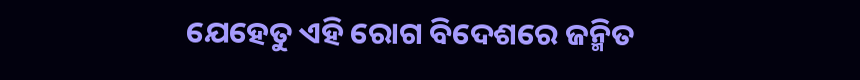ଯେହେତୁ ଏହି ରୋଗ ବିଦେଶରେ ଜନ୍ମିତ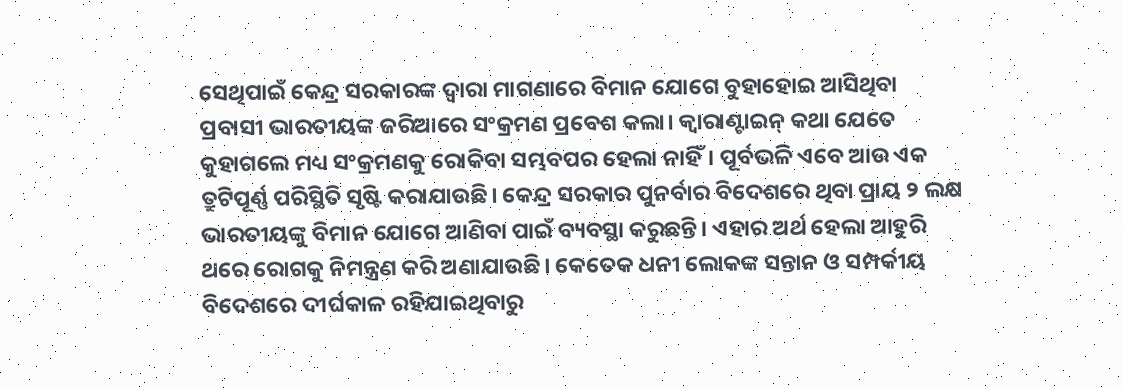ସେଥିପାଇଁ କେନ୍ଦ୍ର ସରକାରଙ୍କ ଦ୍ୱାରା ମାଗଣାରେ ବିମାନ ଯୋଗେ ବୁହାହୋଇ ଆସିଥିବା ପ୍ରବାସୀ ଭାରତୀୟଙ୍କ ଜରିଆରେ ସଂକ୍ରମଣ ପ୍ରବେଶ କଲା। କ୍ୱାରାଣ୍ଟାଇନ୍‌ କଥା ଯେତେ କୁହାଗଲେ ମଧ୍ୟ ସଂକ୍ରମଣକୁ ରୋକିବା ସମ୍ଭବପର ହେଲା ନାହିଁ। ପୂର୍ବଭଳି ଏବେ ଆଉ ଏକ ତ୍ରୁଟିପୂର୍ଣ୍ଣ ପରିସ୍ଥିତି ସୃଷ୍ଟି କରାଯାଉଛି। କେନ୍ଦ୍ର ସରକାର ପୁନର୍ବାର ବିଦେଶରେ ଥିବା ପ୍ରାୟ ୨ ଲକ୍ଷ ଭାରତୀୟଙ୍କୁ ବିମାନ ଯୋଗେ ଆଣିବା ପାଇଁ ବ୍ୟବସ୍ଥା କରୁଛନ୍ତି। ଏହାର ଅର୍ଥ ହେଲା ଆହୁରି ଥରେ ରୋଗକୁ ନିମନ୍ତ୍ରଣ କରି ଅଣାଯାଉଛି। କେତେକ ଧନୀ ଲୋକଙ୍କ ସନ୍ତାନ ଓ ସମ୍ପର୍କୀୟ ବିଦେଶରେ ଦୀର୍ଘକାଳ ରହିଯାଇଥିବାରୁ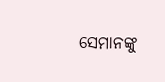ସେମାନଙ୍କୁ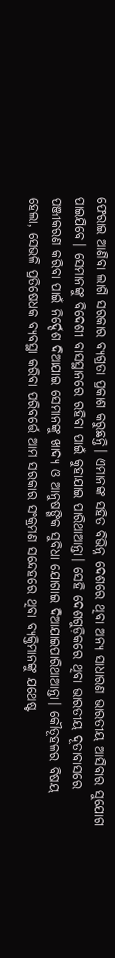ଫେରାଇ ଆଣିବା ଲାଗି ସରକାର ବ୍ୟଗ୍ରତା ପ୍ରକାଶ କରୁଛନ୍ତି। ଏମାନଙ୍କ ସହିତ ବିଭିନ୍ନ ଦେଶରେ ଥିବା ଅନ୍ୟ ସାଧାରଣ ଭାରତୀୟ ଆସିବାର ସୁଯୋଗ ପାଇଯିବେ। ସେମାନଙ୍କୁ ବିଦେଶୀ ବାସସ୍ଥାନରେ ରହିବା ପାଇଁ କୁହାଯାଇ ପାରିଥାଆନ୍ତା। ସେହି ଦେଶଗୁଡ଼ିକରେ ଥିବା ଭାରତୀୟ ଦୂତାବାସରେ ପଞ୍ଜୀକରଣ କରିବା ପାଇଁ ନିର୍ଦ୍ଦେଶ ଦିଆଯାଇ ସେମାନଙ୍କୁ ଖାଦ୍ୟ ଓ ଆନୁଷଙ୍ଗିକ ସୁବିଧା ଯୋଗାଇ ଦିଆଯାଇପାରିଥାଆନ୍ତା। କୌତୂହଳର ବିଷୟ ହେଲା, ସେଭଳି ପ୍ରତିଷେଧକ ବ୍ୟବସ୍ଥା କରିବା ପରିବର୍ତ୍ତେ ଆମ ସରକାର ସଂକ୍ରମଣ ସନ୍ଦେହରେ ଥିବା ବ୍ୟକ୍ତିମାନଙ୍କୁ ଯଥେଷ୍ଟ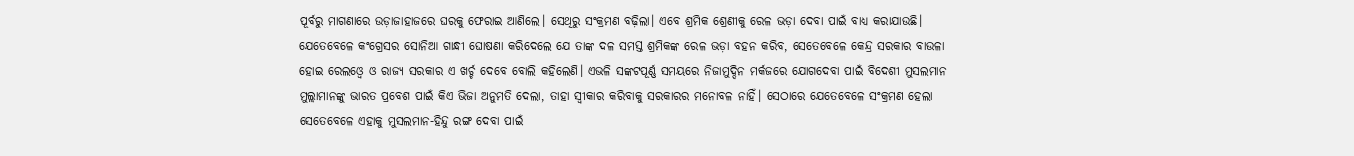ପୂର୍ବରୁ ମାଗଣାରେ ଉଡ଼ାଜାହାଜରେ ଘରକୁ ଫେରାଇ ଆଣିଲେ। ସେଥିରୁ ସଂକ୍ରମଣ ବଢ଼ିଲା। ଏବେ ଶ୍ରମିକ ଶ୍ରେଣୀକୁ ରେଳ ଭଡ଼ା ଦେବା ପାଇଁ ବାଧ୍ୟ କରାଯାଉଛି। ଯେତେବେଳେ କଂଗ୍ରେସର ସୋନିଆ ଗାନ୍ଧୀ ଘୋଷଣା କରିଦେଲେ ଯେ ତାଙ୍କ ଦଳ ସମସ୍ତ ଶ୍ରମିକଙ୍କ ରେଳ ଭଡ଼ା ବହନ କରିବ, ସେତେବେଳେ କେନ୍ଦ୍ର ସରକାର ବାଉଳା ହୋଇ ରେଲଓ୍ବେ ଓ ରାଜ୍ୟ ସରକାର ଏ ଖର୍ଚ୍ଚ ଦେବେ ବୋଲି କହିଲେଣି। ଏଭଳି ସଙ୍କଟପୂର୍ଣ୍ଣ ସମୟରେ ନିଜାମୁଦ୍ଦିନ ମର୍କଜରେ ଯୋଗଦେବା ପାଇଁ ବିଦେଶୀ ମୁସଲମାନ ମୁଲ୍ଲାମାନଙ୍କୁ ଭାରତ ପ୍ରବେଶ ପାଇଁ କିଏ ଭିଜା ଅନୁମତି ଦେଲା, ତାହା ସ୍ବୀକାର କରିବାକୁ ସରକାରର ମନୋବଳ ନାହିଁ। ସେଠାରେ ଯେତେବେଳେ ସଂକ୍ରମଣ ହେଲା ସେତେବେଳେ ଏହାକୁ ମୁସଲମାନ-ହିନ୍ଦୁ ରଙ୍ଗ ଦେବା ପାଇଁ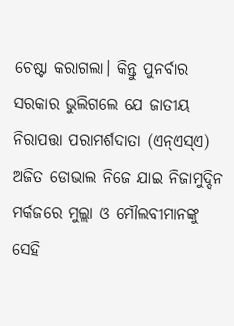ଚେଷ୍ଟା କରାଗଲା। କିନ୍ତୁ ପୁନର୍ବାର ସରକାର ଭୁଲିଗଲେ ଯେ ଜାତୀୟ ନିରାପତ୍ତା ପରାମର୍ଶଦାତା (ଏନ୍‌ଏସ୍‌ଏ) ଅଜିତ ଡୋଭାଲ ନିଜେ ଯାଇ ନିଜାମୁଦ୍ଦିନ ମର୍କଜରେ ମୁଲ୍ଲା ଓ ମୌଲବୀମାନଙ୍କୁ ସେହି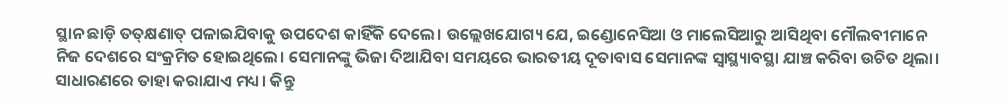ସ୍ଥାନ ଛାଡ଼ି ତତ୍‌କ୍ଷଣାତ୍‌ ପଳାଇଯିବାକୁ ଉପଦେଶ କାହିଁକି ଦେଲେ। ଉଲ୍ଲେଖଯୋଗ୍ୟ ଯେ, ଇଣ୍ଡୋନେସିଆ ଓ ମାଲେସିଆରୁ ଆସିଥିବା ମୌଲବୀମାନେ ନିଜ ଦେଶରେ ସଂକ୍ରମିତ ହୋଇଥିଲେ। ସେମାନଙ୍କୁ ଭିଜା ଦିଆଯିବା ସମୟରେ ଭାରତୀୟ ଦୂତାବାସ ସେମାନଙ୍କ ସ୍ବାସ୍ଥ୍ୟାବସ୍ଥା ଯାଞ୍ଚ କରିବା ଉଚିତ ଥିଲା। ସାଧାରଣରେ ତାହା କରାଯାଏ ମଧ୍ୟ। କିନ୍ତୁ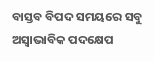ବାସ୍ତବ ବିପଦ ସମୟରେ ସବୁ ଅସ୍ବାଭାବିକ ପଦକ୍ଷେପ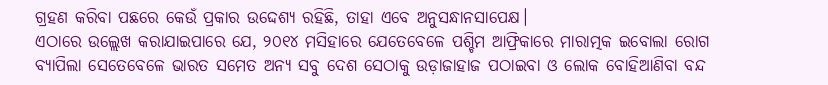ଗ୍ରହଣ କରିବା ପଛରେ କେଉଁ ପ୍ରକାର ଉଦ୍ଦେଶ୍ୟ ରହିଛି, ତାହା ଏବେ ଅନୁସନ୍ଧାନସାପେକ୍ଷ।
ଏଠାରେ ଉଲ୍ଲେଖ କରାଯାଇପାରେ ଯେ, ୨୦୧୪ ମସିହାରେ ଯେତେବେଳେ ପଶ୍ଚିମ ଆଫ୍ରିକାରେ ମାରାତ୍ମକ ଇବୋଲା ରୋଗ ବ୍ୟାପିଲା ସେତେବେଳେ ଭାରତ ସମେତ ଅନ୍ୟ ସବୁ ଦେଶ ସେଠାକୁ ଉଡ଼ାଜାହାଜ ପଠାଇବା ଓ ଲୋକ ବୋହିଆଣିବା ବନ୍ଦ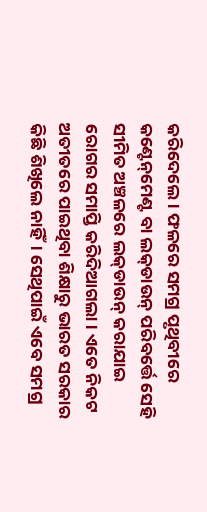କରିଦେଲେ। ଫଳରେ ସମଗ୍ର ପୃଥିବୀରେ କଣ୍ଟେନ୍‌ମେଣ୍ଟ ବା ଲକ୍‌ଡାଉନ୍‌ ପରିବର୍ତ୍ତେ ସେହି ସୀମିତ ଅଞ୍ଚଳରେ ଲକ୍‌ଡାଉନ୍‌ କରାଯାଇ ରୋଗର ସମାପ୍ତି କରିଦିଆଗଲା। ଏତେ ନିକଟ ଅତୀତରେ ପାଇଥିବା ଶିକ୍ଷାରୁ ଭାରତ ସରକାର କିଛି ଶିଖିଲେ ନାହିଁ। ସେଥିପାଇଁ ଏବେ ସମଗ୍ର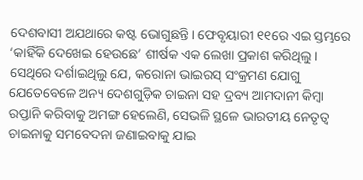ଦେଶବାସୀ ଅଯଥାରେ କଷ୍ଟ ଭୋଗୁଛନ୍ତି। ଫେବୃୟାରୀ ୧୧ରେ ଏଇ ସ୍ତମ୍ଭରେ ‘କାହିଁକି ଦେଖେଇ ହେଉଛେ’ ଶୀର୍ଷକ ଏକ ଲେଖା ପ୍ରକାଶ କରିଥିଲୁ। ସେଥିରେ ଦର୍ଶାଇଥିଲୁ ଯେ, କରୋନା ଭାଇରସ୍‌ ସଂକ୍ରମଣ ଯୋଗୁ ଯେତେବେଳେ ଅନ୍ୟ ଦେଶଗୁଡ଼ିକ ଚାଇନା ସହ ଦ୍ରବ୍ୟ ଆମଦାନୀ କିମ୍ବା ରପ୍ତାନି କରିବାକୁ ଅମଙ୍ଗ ହେଲେଣି, ସେଭଳି ସ୍ଥଳେ ଭାରତୀୟ ନେତୃତ୍ୱ ଚାଇନାକୁ ସମବେଦନା ଜଣାଇବାକୁ ଯାଇ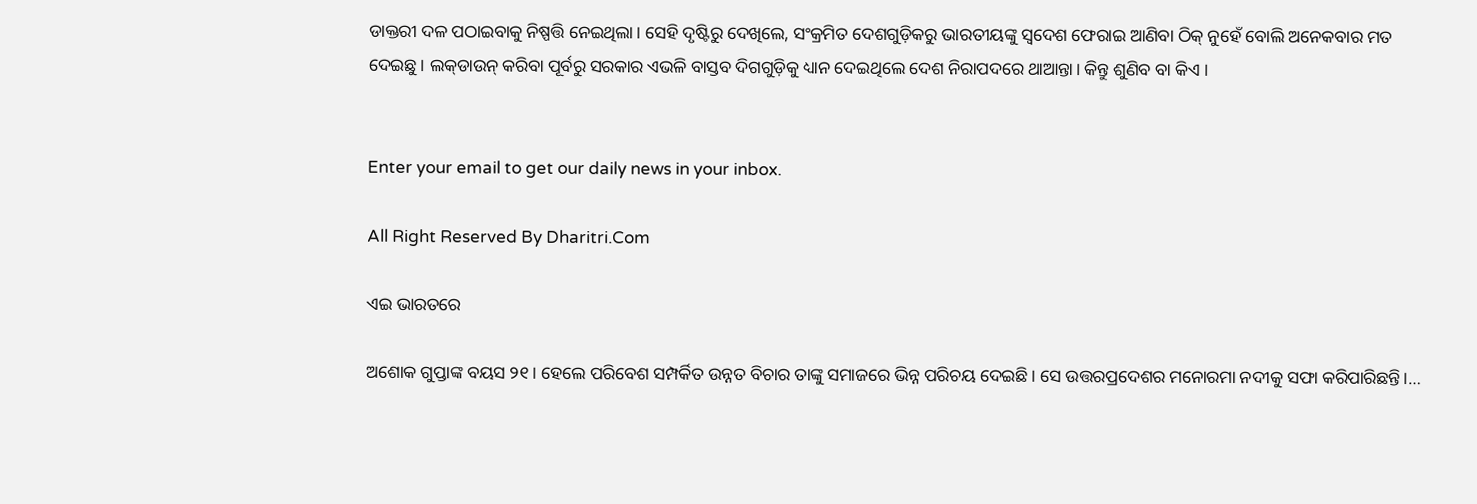ଡାକ୍ତରୀ ଦଳ ପଠାଇବାକୁ ନିଷ୍ପତ୍ତି ନେଇଥିଲା। ସେହି ଦୃଷ୍ଟିରୁ ଦେଖିଲେ, ସଂକ୍ରମିତ ଦେଶଗୁଡ଼ିକରୁ ଭାରତୀୟଙ୍କୁ ସ୍ବଦେଶ ଫେରାଇ ଆଣିବା ଠିକ୍‌ ନୁହେଁ ବୋଲି ଅନେକବାର ମତ ଦେଇଛୁ। ଲକ୍‌ଡାଉନ୍‌ କରିବା ପୂର୍ବରୁ ସରକାର ଏଭଳି ବାସ୍ତବ ଦିଗଗୁଡ଼ିକୁ ଧ୍ୟାନ ଦେଇଥିଲେ ଦେଶ ନିରାପଦରେ ଥାଆନ୍ତା। କିନ୍ତୁ ଶୁଣିବ ବା କିଏ ।


Enter your email to get our daily news in your inbox.

All Right Reserved By Dharitri.Com

ଏଇ ଭାରତରେ

ଅଶୋକ ଗୁପ୍ତାଙ୍କ ବୟସ ୨୧। ହେଲେ ପରିବେଶ ସମ୍ପର୍କିତ ଉନ୍ନତ ବିଚାର ତାଙ୍କୁ ସମାଜରେ ଭିନ୍ନ ପରିଚୟ ଦେଇଛି। ସେ ଉତ୍ତରପ୍ରଦେଶର ମନୋରମା ନଦୀକୁ ସଫା କରିପାରିଛନ୍ତି।…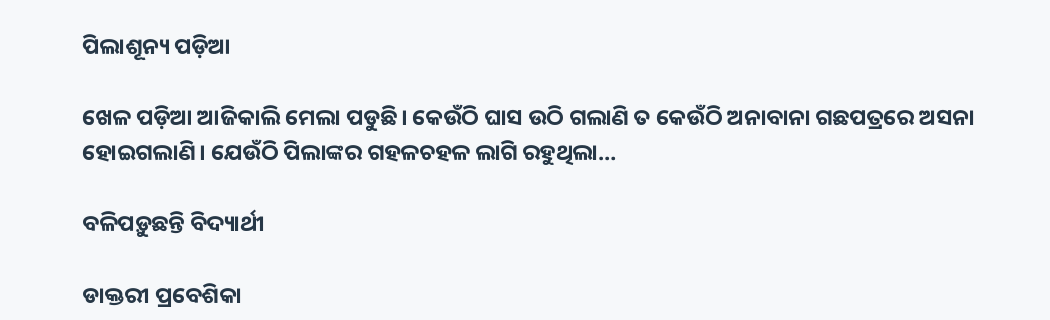ପିଲାଶୂନ୍ୟ ପଡ଼ିଆ

ଖେଳ ପଡ଼ିଆ ଆଜିକାଲି ମେଲା ପଡୁଛି। କେଉଁଠି ଘାସ ଉଠି ଗଲାଣି ତ କେଉଁଠି ଅନାବାନା ଗଛପତ୍ରରେ ଅସନା ହୋଇଗଲାଣି। ଯେଉଁଠି ପିଲାଙ୍କର ଗହଳଚହଳ ଲାଗି ରହୁଥିଲା…

ବଳିପଡ଼ୁଛନ୍ତି ବିଦ୍ୟାର୍ଥୀ

ଡାକ୍ତରୀ ପ୍ରବେଶିକା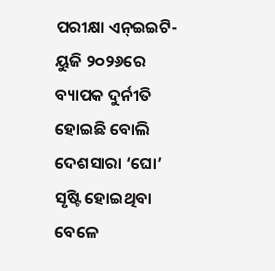ପରୀକ୍ଷା ଏନ୍‌ଇଇଟି-ୟୁଜି ୨୦୨୬ରେ ବ୍ୟାପକ ଦୁର୍ନୀତି ହୋଇଛି ବୋଲି ଦେଶସାରା ‘ଘୋ’ ସୃଷ୍ଟି ହୋଇଥିବା ବେଳେ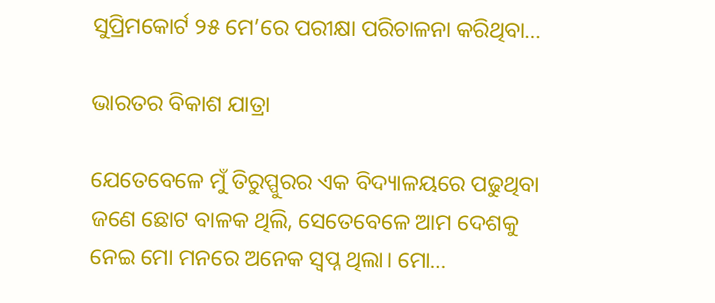ସୁପ୍ରିମକୋର୍ଟ ୨୫ ମେ’ରେ ପରୀକ୍ଷା ପରିଚାଳନା କରିଥିବା…

ଭାରତର ବିକାଶ ଯାତ୍ରା

ଯେତେବେଳେ ମୁଁ ତିରୁପ୍ପୁରର ଏକ ବିଦ୍ୟାଳୟରେ ପଢୁଥିବା ଜଣେ ଛୋଟ ବାଳକ ଥିଲି, ସେତେବେଳେ ଆମ ଦେଶକୁ ନେଇ ମୋ ମନରେ ଅନେକ ସ୍ବପ୍ନ ଥିଲା। ମୋ…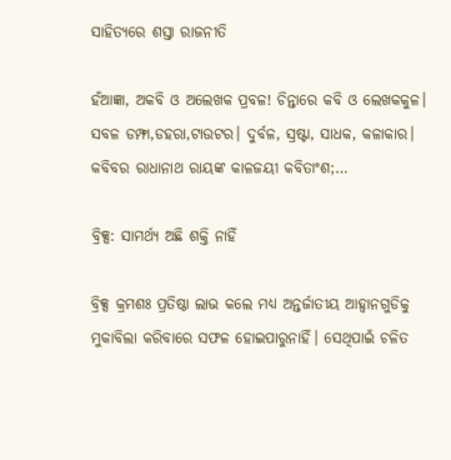ସାହିତ୍ୟରେ ଶସ୍ତା ରାଜନୀତି

ହଁଆଜ୍ଞା, ଅକବି ଓ ଅଲେଖକ ପ୍ରବଳ! ଚିନ୍ତାରେ କବି ଓ ଲେଖକକୁଳ। ସବଳ ଡମ୍ଫା,ଡହରା,ଟାଉଟର। ଦୁର୍ବଳ, ସ୍ରଷ୍ଟା, ସାଧକ, କଳାକାର। କବିବର ରାଧାନାଥ ରାୟଙ୍କ କାଳଜୟୀ କବିତାଂଶ;…

ବ୍ରିକ୍ସ: ସାମର୍ଥ୍ୟ ଅଛି ଶକ୍ତି ନାହିଁ

ବ୍ରିକ୍ସ କ୍ରମଶଃ ପ୍ରତିଷ୍ଠା ଲାଭ କଲେ ମଧ୍ୟ ଅନ୍ତର୍ଜାତୀୟ ଆହ୍ବାନଗୁଡିକୁ ମୁକାବିଲା କରିବାରେ ସଫଳ ହୋଇପାରୁନାହିଁ। ସେଥିପାଇଁ ଚଳିତ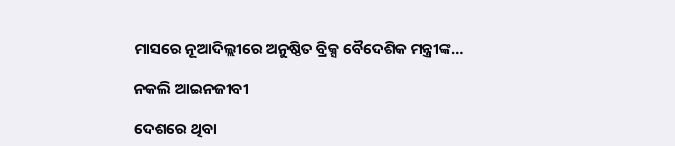ମାସରେ ନୂଆଦିଲ୍ଲୀରେ ଅନୁଷ୍ଠିତ ବ୍ରିକ୍ସ ବୈଦେଶିକ ମନ୍ତ୍ରୀଙ୍କ…

ନକଲି ଆଇନଜୀବୀ

ଦେଶରେ ଥିବା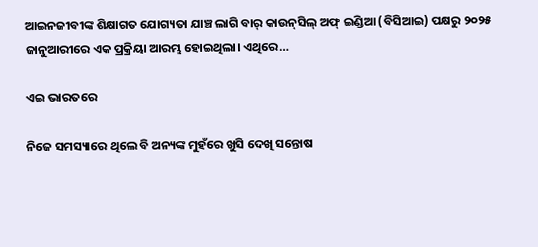ଆଇନଜୀବୀଙ୍କ ଶିକ୍ଷାଗତ ଯୋଗ୍ୟତା ଯାଞ୍ଚ ଲାଗି ବାର୍‌ କାଉନ୍‌ସିଲ୍‌ ଅଫ୍‌ ଇଣ୍ଡିଆ (ବିସିଆଇ) ପକ୍ଷରୁ ୨୦୨୫ ଜାନୁଆରୀରେ ଏକ ପ୍ରକ୍ରିୟା ଆରମ୍ଭ ହୋଇଥିଲା। ଏଥିରେ…

ଏଇ ଭାରତରେ

ନିଜେ ସମସ୍ୟାରେ ଥିଲେ ବି ଅନ୍ୟଙ୍କ ମୁହଁରେ ଖୁସି ଦେଖି ସନ୍ତୋଷ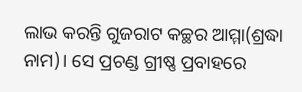ଲାଭ କରନ୍ତି ଗୁଜରାଟ କଚ୍ଛର ଆମ୍ମା(ଶ୍ରଦ୍ଧା ନାମ)। ସେ ପ୍ରଚଣ୍ଡ ଗ୍ରୀଷ୍ଣ ପ୍ରବାହରେ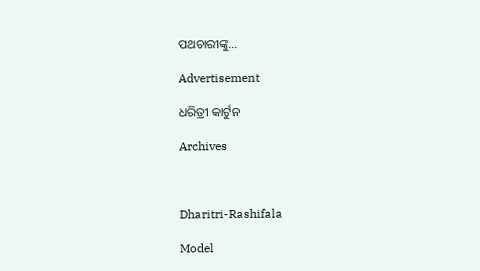ପଥଚାରୀଙ୍କୁ…

Advertisement

ଧରିତ୍ରୀ କାର୍ଟୁନ

Archives



Dharitri-Rashifala

Model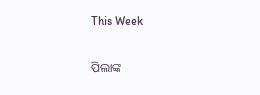This Week

ପିଲାଙ୍କ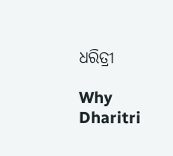ଧରିତ୍ରୀ

Why Dharitri